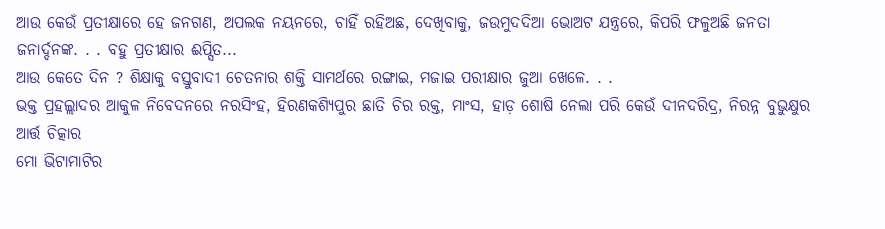ଆଉ କେଉଁ ପ୍ରତୀକ୍ଷାରେ ହେ ଜନଗଣ, ଅପଲକ ନୟନରେ, ଚାହିଁ ରହିଅଛ, ଦେଖିବାକୁ, ଜଉମୁଦଦିଆ ଭୋଅଟ ଯନ୍ତ୍ରରେ, କିପରି ଫଳୁଅଛି ଜନତା ଜନାର୍ଦ୍ଦନଙ୍କ. . . ବହୁ ପ୍ରତୀକ୍ଷାର ଈପ୍ସିତ...
ଆଉ କେତେ ଦିନ ? ଶିକ୍ଷାକୁ ବସ୍ତୁବାଦୀ ଚେତନାର ଶକ୍ତି ସାମର୍ଥରେ ରଙ୍ଗାଇ, ମଜାଇ ପରୀକ୍ଷାର ଜୁଆ ଖେଳେ. . .
ଭକ୍ତ ପ୍ରହଲ୍ଲାଦର ଆକୁଳ ନିବେଦନରେ ନରସିଂହ, ହିରଣକଶ୍ୟିପୁର ଛାତି ଚିର ରକ୍ତ, ମାଂସ, ହାଡ଼ ଶୋଷି ନେଲା ପରି କେଉଁ ଦୀନଦରିଦ୍ର, ନିରନ୍ନ ବୁଭୁକ୍ଷୁର ଆର୍ତ୍ତ ଚିତ୍କାର
ମୋ ଭିଟାମାଟିର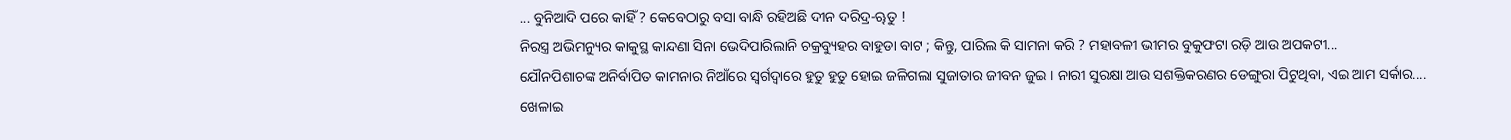... ବୁନିଆଦି ପରେ କାହିଁ ? କେବେଠାରୁ ବସା ବାନ୍ଧି ରହିଅଛି ଦୀନ ଦରିଦ୍ର-ୠତୁ !
ନିରସ୍ତ୍ର ଅଭିମନ୍ୟୁର କାକୁସ୍ଥ କାନ୍ଦଣା ସିନା ଭେଦିପାରିଲାନି ଚକ୍ରବ୍ୟୁହର ବାହୁଡା ବାଟ ; କିନ୍ତୁ, ପାରିଲ କି ସାମନା କରି ? ମହାବଳୀ ଭୀମର ବୁକୁଫଟା ରଡ଼ି ଆଉ ଅପକଟୀ...
ଯୌନପିଶାଚଙ୍କ ଅନିର୍ବାପିତ କାମନାର ନିଆଁରେ ସ୍ୱର୍ଗଦ୍ୱାରେ ହୁତୁ ହୁତୁ ହୋଇ ଜଳିଗଲା ସୁଜାତାର ଜୀବନ ଜୁଇ । ନାରୀ ସୁରକ୍ଷା ଆଉ ସଶକ୍ତିକରଣର ଡେଙ୍ଗୁରା ପିଟୁଥିବା, ଏଇ ଆମ ସର୍କାର....
ଖେଳାଇ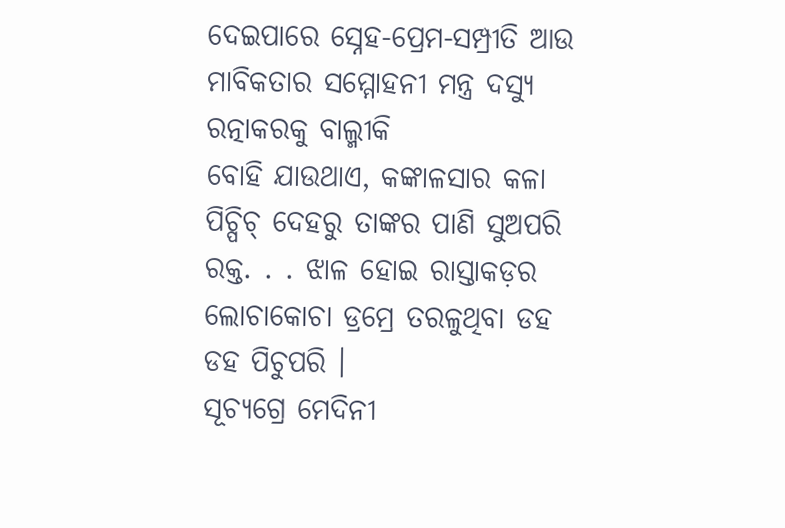ଦେଇପାରେ ସ୍ନେହ-ପ୍ରେମ-ସମ୍ପ୍ରୀତି ଆଉ ମାବିକତାର ସମ୍ମୋହନୀ ମନ୍ତ୍ର ଦସ୍ୟୁ ରତ୍ନାକରକୁ ବାଲ୍ମୀକି
ବୋହି ଯାଉଥାଏ, କଙ୍କାଳସାର କଳା ପିଚ୍ପିଚ୍ ଦେହରୁ ତାଙ୍କର ପାଣି ସୁଅପରି ରକ୍ତ. . . ଝାଳ ହୋଇ ରାସ୍ତାକଡ଼ର ଲୋଚାକୋଚା ଡ୍ରମ୍ରେ ତରଳୁଥିବା ଡହ ଡହ ପିଚୁପରି ।
ସୂଚ୍ୟଗ୍ରେ ମେଦିନୀ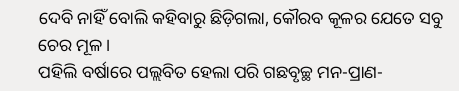ଦେବି ନାହିଁ ବୋଲି କହିବାରୁ ଛିଡ଼ିଗଲା, କୌରବ କୂଳର ଯେତେ ସବୁ ଚେର ମୂଳ ।
ପହିଲି ବର୍ଷାରେ ପଲ୍ଲବିତ ହେଲା ପରି ଗଛବୃଚ୍ଛ ମନ-ପ୍ରାଣ-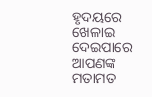ହୃଦୟରେ ଖେଳାଇ ଦେଇପାରେ
ଆପଣଙ୍କ ମତାମତ